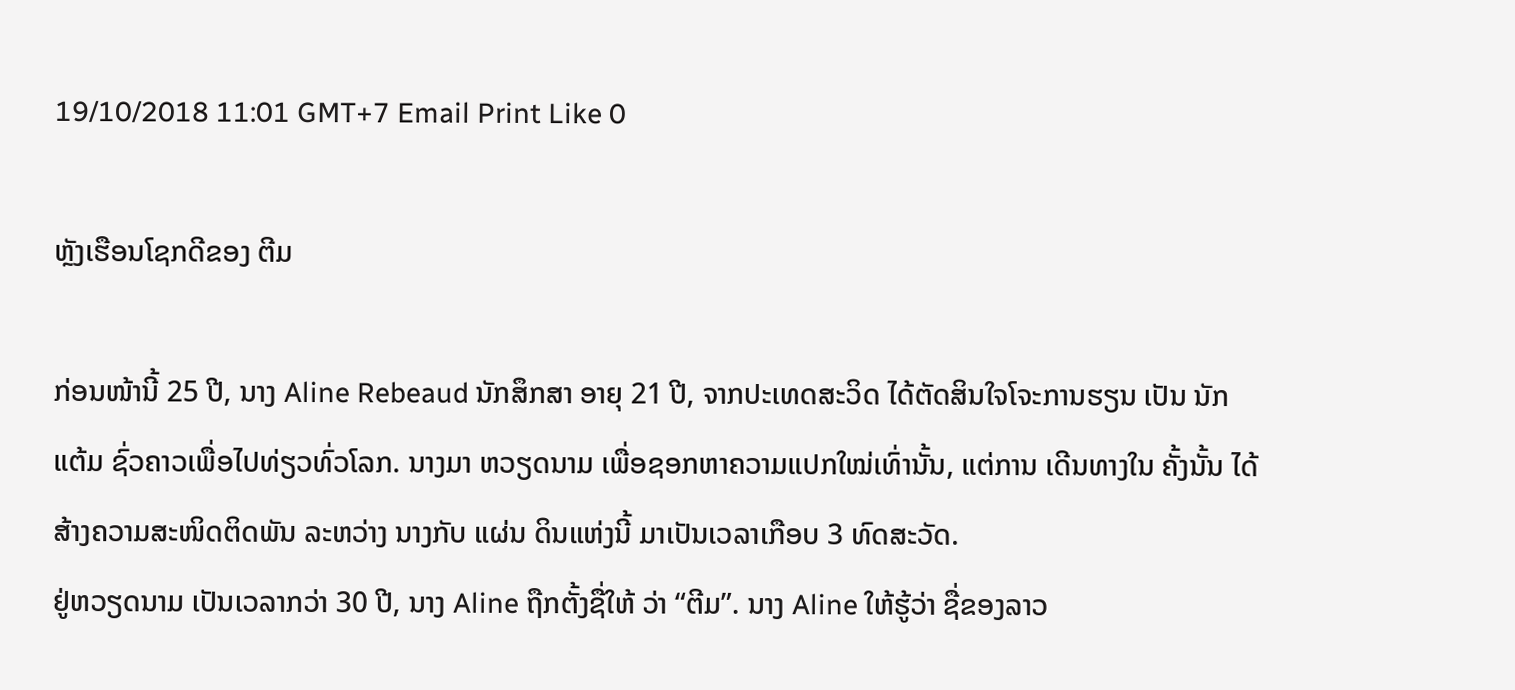19/10/2018 11:01 GMT+7 Email Print Like 0

ຫຼັງເຮືອນໂຊກດີຂອງ ຕີມ

ກ່ອນໜ້ານີ້ 25 ປີ, ນາງ Aline Rebeaud ນັກສຶກສາ ອາຍຸ 21 ປີ, ຈາກປະເທດສະວິດ ໄດ້ຕັດສິນໃຈໂຈະການຮຽນ ເປັນ ນັກແຕ້ມ ຊົ່ວຄາວເພື່ອໄປທ່ຽວທົ່ວໂລກ. ນາງມາ ຫວຽດນາມ ເພື່ອຊອກຫາຄວາມແປກໃໝ່ເທົ່ານັ້ນ, ແຕ່ການ ເດີນທາງໃນ ຄັ້ງນັ້ນ ໄດ້ສ້າງຄວາມສະໜິດຕິດພັນ ລະຫວ່າງ ນາງກັບ ແຜ່ນ ດິນແຫ່ງນີ້ ມາເປັນເວລາເກືອບ 3 ທົດສະວັດ.
ຢູ່ຫວຽດນາມ ເປັນເວລາກວ່າ 30 ປີ, ນາງ Aline ຖືກຕັ້ງຊື່ໃຫ້ ວ່າ “ຕີມ”. ນາງ Aline ໃຫ້ຮູ້ວ່າ ຊື່ຂອງລາວ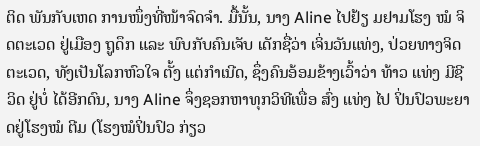ຕິດ ພັນກັບເຫດ ການໜຶ່ງທີ່ໜ້າຈົດຈຳ. ມື້ນັ້ນ, ນາງ Aline ໄປຢ້ຽ ມຢາມໂຮງ ໝໍ ຈິດຕະເວດ ຢູ່ເມືອງ ຖູດຶກ ແລະ ພົບກັບຄົນເຈັບ ເດັກຊື່ວ່າ ເຈິ່ນວັນແທ່ງ, ປ່ວຍທາງຈິດຕະເວດ, ທັງເປັນໂລກຫົວໃຈ ຕັ້ງ ແຕ່ກຳເນີດ, ຊຶ່ງຄົນອ້ອມຂ້າງເວົ້າວ່າ ທ້າວ ແທ່ງ ມີຊີ ວິດ ຢູ່ບໍ່ ໄດ້ອີກດົນ, ນາງ Aline ຈຶ່ງຊອກຫາທຸກວິທີເພື່ອ ສົ່ງ ແທ່ງ ໄປ ປິ່ນປົວພະຍາດຢູ່ໂຮງໝໍ ຕີມ (ໂຮງໝໍປິ່ນປົວ ກ່ຽວ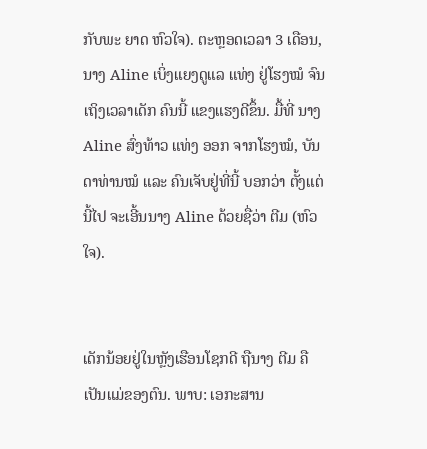ກັບພະ ຍາດ ຫົວໃຈ). ຕະຫຼອດເວລາ 3 ເດືອນ, ນາງ Aline ເບິ່ງແຍງດູແລ ແທ່ງ ຢູ່ໂຮງໝໍ ຈົນເຖິງເວລາເດັກ ຄົນນີ້ ແຂງແຮງດີຂຶ້ນ. ມື້ທີ່ ນາງ Aline ສົ່ງທ້າວ ແທ່ງ ອອກ ຈາກໂຮງໝໍ, ບັນດາທ່ານໝໍ ແລະ ຄົນເຈັບຢູ່ທີ່ນີ້ ບອກວ່າ ຕັ້ງແຕ່ນີ້ໄປ ຈະເອີ້ນນາງ Aline ດ້ວຍຊື່ວ່າ ຕີມ (ຫົວໃຈ).


ເດັກນ້ອຍຢູ່ໃນຫຼັງເຮືອນໂຊກດີ ຖືນາງ ຕີມ ຄືເປັນແມ່ຂອງຕົນ. ພາບ: ເອກະສານ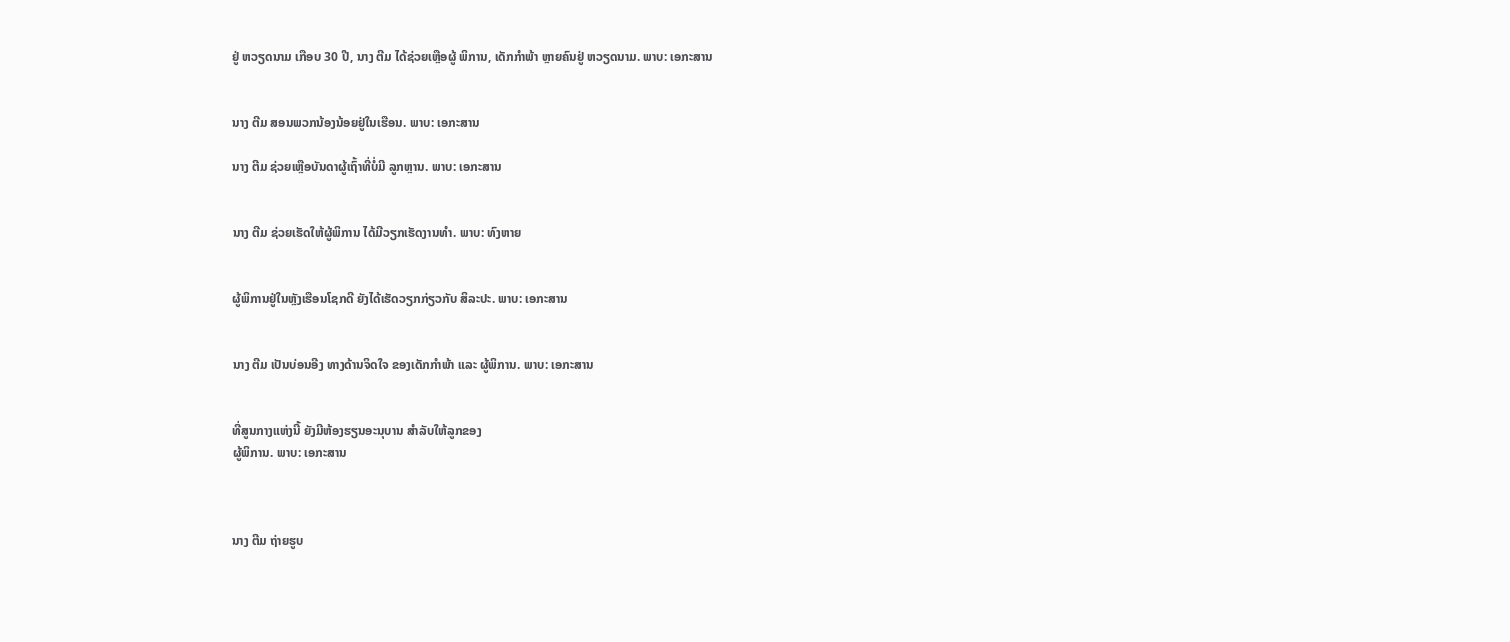ຢູ່ ຫວຽດນາມ ເກືອບ 30 ປີ, ນາງ ຕີມ ໄດ້ຊ່ວຍເຫຼືອຜູ້ ພິການ, ເດັກກຳພ້າ ຫຼາຍຄົນຢູ່ ຫວຽດນາມ. ພາບ: ເອກະສານ


ນາງ ຕີມ ສອນພວກນ້ອງນ້ອຍຢູ່ໃນເຮືອນ. ພາບ: ເອກະສານ

ນາງ ຕີມ ຊ່ວຍເຫຼືອບັນດາຜູ້ເຖົ້າທີ່ບໍ່ມີ ລູກຫຼານ. ພາບ: ເອກະສານ


ນາງ ຕີມ ຊ່ວຍເຮັດໃຫ້ຜູ້ພິການ ໄດ້ມີວຽກເຮັດງານທຳ. ພາບ: ທົງຫາຍ


ຜູ້ພິການຢູ່ໃນຫຼັງເຮືອນໂຊກດີ ຍັງໄດ້ເຮັດວຽກກ່ຽວກັບ ສິລະປະ. ພາບ: ເອກະສານ


ນາງ ຕີມ ເປັນບ່ອນອີງ ທາງດ້ານຈິດໃຈ ຂອງເດັກກຳພ້າ ແລະ ຜູ້ພິການ. ພາບ: ເອກະສານ


ທີ່ສູນກາງແຫ່ງນີ້ ຍັງມີຫ້ອງຮຽນອະນຸບານ ສຳລັບໃຫ້ລູກຂອງ
ຜູ້ພິການ. ພາບ: ເອກະສານ



ນາງ ຕີມ ຖ່າຍຮູບ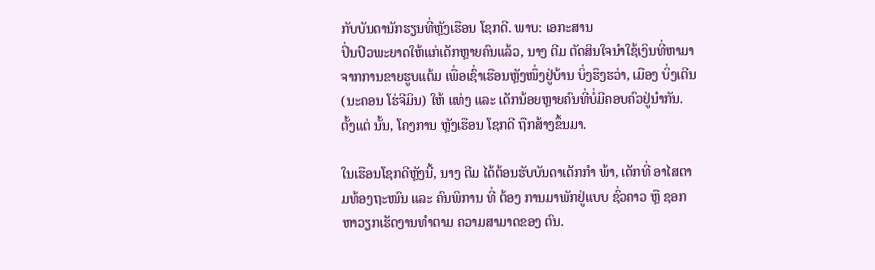ກັບບັນດານັກຮຽນທີ່ຫຼັງເຮືອນ ໂຊກດີ. ພາບ: ເອກະສານ
ປິ່ນປົວພະຍາດໃຫ້ແກ່ເດັກຫຼາຍຄົນແລ້ວ, ນາງ ຕີມ ຕັດສິນໃຈນຳໃຊ້ເງິນທີ່ຫາມາຈາກການຂາຍຮູບແຕ້ມ ເພື່ອເຊົ່າເຮືອນຫຼັງໜຶ່ງຢູ່ບ້ານ ບິ່ງຮຶງຮວ່າ, ເມືອງ ບິ່ງເຕີນ (ນະຄອນ ໂຮ່ຈີມິນ) ໃຫ້ ແທ່ງ ແລະ ເດັກນ້ອຍຫຼາຍຄົນທີ່ບໍ່ມີຄອບຄົວຢູ່ນຳກັນ. ຕັ້ງແຕ່ ນັ້ນ, ໂຄງການ ຫຼັງເຮືອນ ໂຊກດີ ຖືກສ້າງຂຶ້ນມາ.

ໃນເຮືອນໂຊກດີຫຼັງນີ້, ນາງ ຕີມ ໄດ້ຕ້ອນຮັບບັນດາເດັກກຳ ພ້າ, ເດັກທີ່ ອາໄສຕາມທ້ອງຖະໜົນ ແລະ ຄົນພິການ ທີ່ ຕ້ອງ ການມາພັກຢູ່ແບບ ຊົ່ວຄາວ ຫຼື ຊອກຫາວຽກເຮັດງານທຳຕາມ ຄວາມສາມາດຂອງ ຕົນ.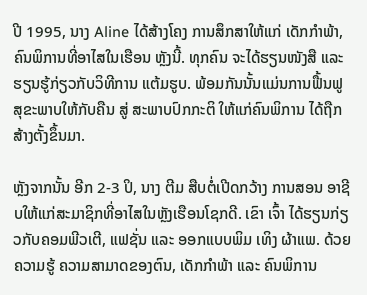ປີ 1995, ນາງ Aline ໄດ້ສ້າງໂຄງ ການສຶກສາໃຫ້ແກ່ ເດັກກຳພ້າ, ຄົນພິການທີ່ອາໄສໃນເຮືອນ ຫຼັງນີ້. ທຸກຄົນ ຈະໄດ້ຮຽນໜັງສື ແລະ ຮຽນຮູ້ກ່ຽວກັບວິທີການ ແຕ້ມຮູບ. ພ້ອມກັນນັ້ນແມ່ນການຟື້ນຟູສຸຂະພາບໃຫ້ກັບຄືນ ສູ່ ສະພາບປົກກະຕິ ໃຫ້ແກ່ຄົນພິການ ໄດ້ຖືກສ້າງຕັ້ງຂຶ້ນມາ.

ຫຼັງຈາກນັ້ນ ອີກ 2-3 ປິ, ນາງ ຕີມ ສືບຕໍ່ເປີດກວ້າງ ການສອນ ອາຊີບໃຫ້ແກ່ສະມາຊິກທີ່ອາໄສໃນຫຼັງເຮືອນໂຊກດີ. ເຂົາ ເຈົ້າ ໄດ້ຮຽນກ່ຽວກັບຄອມພີວເຕີ, ແຟຊັ່ນ ແລະ ອອກແບບພິມ ເທິງ ຜ້າແພ. ດ້ວຍຄວາມຮູ້ ຄວາມສາມາດຂອງຕົນ, ເດັກກຳພ້າ ແລະ ຄົນພິການ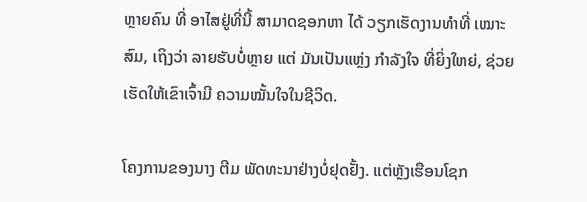ຫຼາຍຄົນ ທີ່ ອາໄສຢູ່ທີ່ນີ້ ສາມາດຊອກຫາ ໄດ້ ວຽກເຮັດງານທຳທີ່ ເໝາະສົມ, ເຖິງວ່າ ລາຍຮັບບໍ່ຫຼາຍ ແຕ່ ມັນເປັນແຫຼ່ງ ກຳລັງໃຈ ທີ່ຍິ່ງໃຫຍ່, ຊ່ວຍເຮັດໃຫ້ເຂົາເຈົ້າມີ ຄວາມໝັ້ນໃຈໃນຊີວິດ.

ໂຄງການຂອງນາງ ຕີມ ພັດທະນາຢ່າງບໍ່ຢຸດຢັ້ງ. ແຕ່ຫຼັງເຮືອນໂຊກ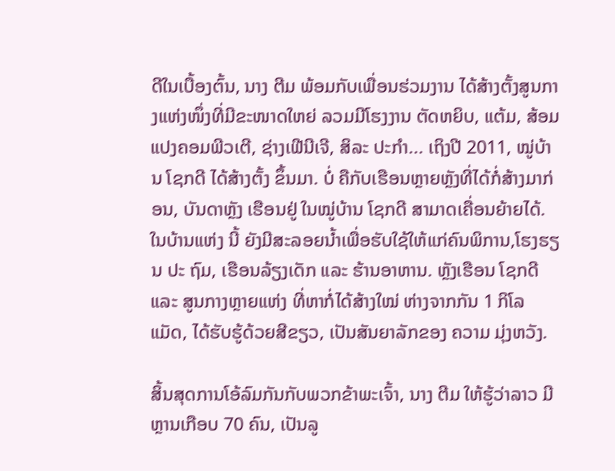ດີໃນເບື້ອງຕົ້ນ, ນາງ ຕີມ ພ້ອມກັບເພື່ອນຮ່ວມງານ ໄດ້ສ້າງຕັ້ງສູນກາງແຫ່ງໜຶ່ງທີ່ມີຂະໜາດໃຫຍ່ ລວມມີໂຮງງານ ຕັດຫຍິບ, ແຕ້ມ, ສ້ອມແປງຄອມພີວເຕີ, ຊ່າງເຟີນີເຈີ, ສິລະ ປະກຳ... ເຖິງປີ 2011, ໝູ່ບ້ານ ໂຊກດີ ໄດ້ສ້າງຕັ້ງ ຂຶ້ນມາ. ບໍ່ ຄືກັບເຮືອນຫຼາຍຫຼັງທີ່ໄດ້ກໍ່ສ້າງມາກ່ອນ, ບັນດາຫຼັງ ເຮືອນຢູ່ ໃນໝູ່ບ້ານ ໂຊກດີ ສາມາດເຄື່ອນຍ້າຍໄດ້. ໃນບ້ານແຫ່ງ ນີ້ ຍັງມີສະລອຍນ້ຳເພື່ອຮັບໃຊ້ໃຫ້ແກ່ຄົນພິການ,ໂຮງຮຽນ ປະ ຖົມ, ເຮືອນລ້ຽງເດັກ ແລະ ຮ້ານອາຫານ. ຫຼັງເຮືອນ ໂຊກດີ ແລະ ສູນກາງຫຼາຍແຫ່ງ ທີ່ຫາກໍ່ໄດ້ສ້າງໃໝ່ ຫ່າງຈາກກັນ 1 ກິໂລແມັດ, ໄດ້ຮັບຮູ້ດ້ວຍສີຂຽວ, ເປັນສັນຍາລັກຂອງ ຄວາມ ມຸ່ງຫວັງ.

ສິ້ນສຸດການໂອ້ລົມກັນກັບພວກຂ້າພະເຈົ້າ, ນາງ ຕີມ ໃຫ້ຮູ້ວ່າລາວ ມີຫຼານເກືອບ 70 ຄົນ, ເປັນລູ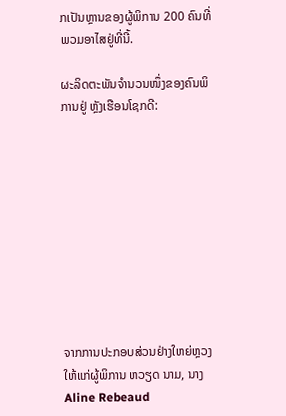ກເປັນຫຼານຂອງຜູ້ພິການ 200 ຄົນທີ່ພວມອາໄສຢູ່ທີ່ນີ້.

ຜະລິດຕະພັນຈຳນວນໜຶ່ງຂອງຄົນພິການຢູ່ ຫຼັງເຮືອນໂຊກດີ:










ຈາກການປະກອບສ່ວນຢ່າງໃຫຍ່ຫຼວງໃຫ້ແກ່ຜູ້ພິການ ຫວຽດ ນາມ, ນາງ Aline Rebeaud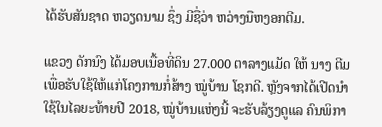ໄດ້ຮັບສັນຊາດ ຫວຽດນາມ ຊຶ່ງ ມີຊື່ວ່າ ຫວ່າງນືຫງອກຕີມ.

ແຂວງ ດັກນົງ ໄດ້ມອບເນື້ອທີ່ດິນ 27.000 ຕາລາງແມັດ ໃຫ້ ນາງ ຕີມ ເພື່ອຮັບໃຊ້ໃຫ້ແກ່ໂຄງການກໍ່ສ້າງ ໝູ່ບ້ານ ໂຊກດີ. ຫຼັງຈາກໄດ້ເປີດນຳໃຊ້ໃນໄລຍະທ້າຍປີ 2018, ໝູ່ບ້ານແຫ່ງນີ້ ຈະຮັບລ້ຽງດູແລ ຄົນພິກາ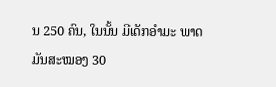ນ 250 ຄົນ, ໃນນັ້ນ ມີເດັກອຳມະ ພາດ ມັນສະໝອງ 30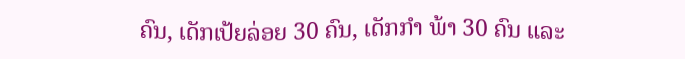ຄົນ, ເດັກເປ້ຍລ່ອຍ 30 ຄົນ, ເດັກກຳ ພ້າ 30 ຄົນ ແລະ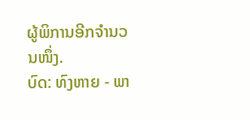ຜູ້ພິການອີກຈຳນວນໜຶ່ງ.
ບົດ: ທົງຫາຍ - ພາ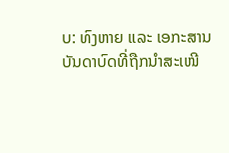ບ: ທົງຫາຍ ແລະ ເອກະສານ
ບັນດາບົດທີ່ຖືກນຳສະເໜີ